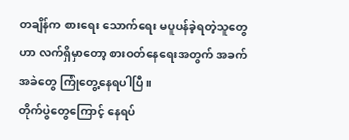တချိန်က စားရေး သောက်ရေး မပူပန်ခဲ့ရတဲ့သူတွေဟာ လက်ရှိမှာတော့ စားဝတ်နေရေးအတွက် အခက်အခဲတွေ ကြုံတွေ့နေရပါပြီ။
တိုက်ပွဲတွေကြောင့် နေရပ်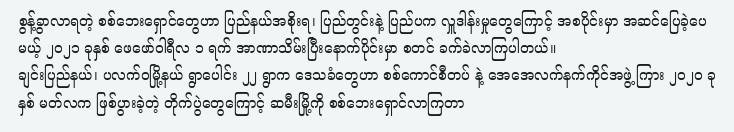စွန့်ခွာလာရတဲ့ စစ်ဘေးရှောင်တွေဟာ ပြည်နယ်အစိုးရ၊ ပြည်တွင်းနဲ့ ပြည်ပက လှူဒါန်းမှုတွေကြောင့် အစပိုင်းမှာ အဆင်ပြေခဲ့ပေမယ့် ၂၀၂၁ ခုနှစ် ဖေဖော်ဝါရီလ ၁ ရက် အာဏာသိမ်းပြီးနောက်ပိုင်းမှာ စတင် ခက်ခဲလာကြပါတယ်။
ချင်းပြည်နယ်၊ ပလက်ဝမြို့နယ် ရွာပေါင်း ၂၂ ရွာက ဒေသခံတွေဟာ စစ်ကောင်စီတပ် နဲ့ အေအေလက်နက်ကိုင်အဖွဲ့ ကြား ၂၀၂၀ ခုနှစ် မတ်လက ဖြစ်ပွားခဲ့တဲ့ တိုက်ပွဲတွေကြောင့် ဆမီးမြို့ကို စစ်ဘေးရှောင်လာကြတာ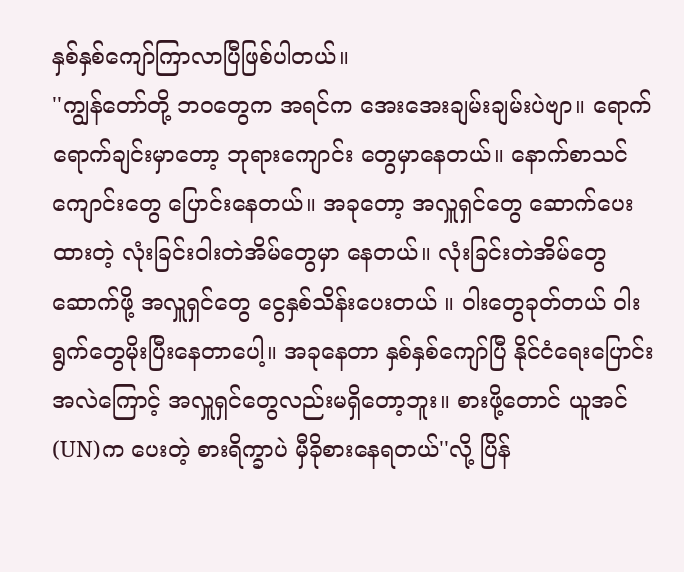နှစ်နှစ်ကျော်ကြာလာပြီဖြစ်ပါတယ်။
''ကျွန်တော်တို့ ဘဝတွေက အရင်က အေးအေးချမ်းချမ်းပဲဗျာ။ ရောက်ရောက်ချင်းမှာတော့ ဘုရားကျောင်း တွေမှာနေတယ်။ နောက်စာသင်ကျောင်းတွေ ပြောင်းနေတယ်။ အခုတော့ အလှူရှင်တွေ ဆောက်ပေးထားတဲ့ လုံးခြင်းဝါးတဲအိမ်တွေမှာ နေတယ်။ လုံးခြင်းတဲအိမ်တွေဆောက်ဖို့ အလှူရှင်တွေ ငွေနှစ်သိန်းပေးတယ် ။ ဝါးတွေခုတ်တယ် ဝါးရွက်တွေမိုးပြီးနေတာပေါ့။ အခုနေတာ နှစ်နှစ်ကျော်ပြီ နိုင်ငံရေးပြောင်းအလဲကြောင့် အလှူရှင်တွေလည်းမရှိတော့ဘူး။ စားဖို့တောင် ယူအင်(UN)က ပေးတဲ့ စားရိက္ခာပဲ မှီခိုစားနေရတယ်''လို့ ပြိန်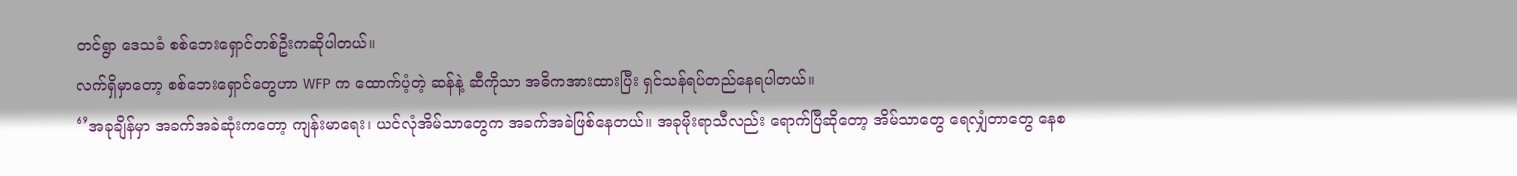တင်ရွာ ဒေသခံ စစ်ဘေးရှောင်တစ်ဦးကဆိုပါတယ်။
လက်ရှိမှာတော့ စစ်ဘေးရှောင်တွေဟာ WFP က ထောက်ပံ့တဲ့ ဆန်နဲ့ ဆီကိုသာ အဓိကအားထားပြီး ရှင်သန်ရပ်တည်နေရပါတယ်။
‘’အခုချိန်မှာ အခက်အခဲဆုံးကတော့ ကျန်းမာရေး၊ ယင်လုံအိမ်သာတွေက အခက်အခဲဖြစ်နေတယ်။ အခုမိုးရာသီလည်း ရောက်ပြီဆိုတော့ အိမ်သာတွေ ရေလျှံတာတွေ နေစ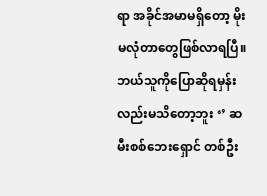ရာ အခိုင်အမာမရှိတော့ မိုးမလုံတာတွေဖြစ်လာရပြီ။ ဘယ်သူကိုပြောဆိုရမှန်းလည်းမသိတော့ဘူး ‘’ ဆမီးစစ်ဘေးရှောင် တစ်ဦး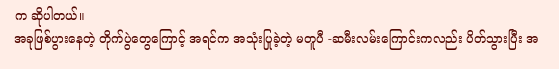က ဆိုပါတယ်။
အခုဖြစ်ပွားနေတဲ့ တိုက်ပွဲတွေကြောင့် အရင်က အသုံးပြုခဲ့တဲ့ မတူပီ -ဆမီးလမ်းကြောင်းကလည်း ပိတ်သွားပြီး အ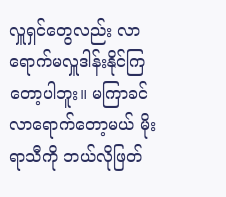လှူရှင်တွေလည်း လာရောက်မလှူဒါန်းနိုင်ကြတော့ပါဘူး။ မကြာခင် လာရောက်တော့မယ် မိုးရာသီကို ဘယ်လိုဖြတ်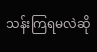သန်းကြရမလဲဆို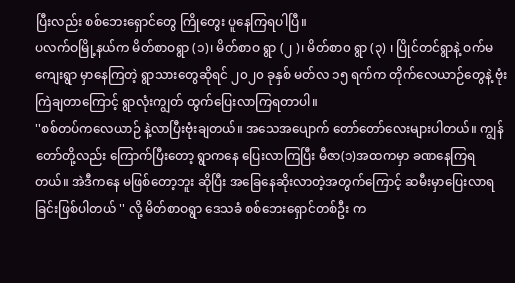ပြီးလည်း စစ်ဘေးရှောင်တွေ ကြိုတွေး ပူနေကြရပါပြီ။
ပလက်ဝမြို့နယ်က မိတ်စာဝရွာ (၁)၊ မိတ်စာဝ ရွာ (၂ )၊ မိတ်စာ၀ ရွာ (၃) ၊ ပြိုင်တင်ရွာနဲ့ ဝက်မကျေးရွာ မှာနေကြတဲ့ ရွာသားတွေဆိုရင် ၂၀၂၀ ခုနှစ် မတ်လ ၁၅ ရက်က တိုက်လေယာဉ်တွေနဲ့ ဗုံးကြဲချတာကြောင့် ရွာလုံးကျွတ် ထွက်ပြေးလာကြရတာပါ။
''စစ်တပ်ကလေယာဉ် နဲ့လာပြီးဗုံးချတယ်။ အသေအပျောက် တော်တော်လေးများပါတယ်။ ကျွန်တော်တို့လည်း ကြောက်ပြီးတော့ ရွာကနေ ပြေးလာကြပြီး မီဇာ(၁)အထကမှာ ခဏနေကြရတယ်။ အဲဒီကနေ မဖြစ်တော့ဘူး ဆိုပြီး အခြေနေဆိုးလာတဲ့အတွက်ကြောင့် ဆမီးမှာပြေးလာရခြင်းဖြစ်ပါတယ် '' လို့ မိတ်စာဝရွာ ဒေသခံ စစ်ဘေးရှောင်တစ်ဦး က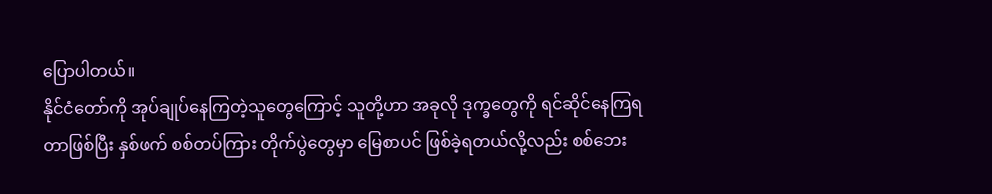ပြောပါတယ်။
နိုင်ငံတော်ကို အုပ်ချုပ်နေကြတဲ့သူတွေကြောင့် သူတို့ဟာ အခုလို ဒုက္ခတွေကို ရင်ဆိုင်နေကြရတာဖြစ်ပြီး နှစ်ဖက် စစ်တပ်ကြား တိုက်ပွဲတွေမှာ မြေစာပင် ဖြစ်ခဲ့ရတယ်လို့လည်း စစ်ဘေး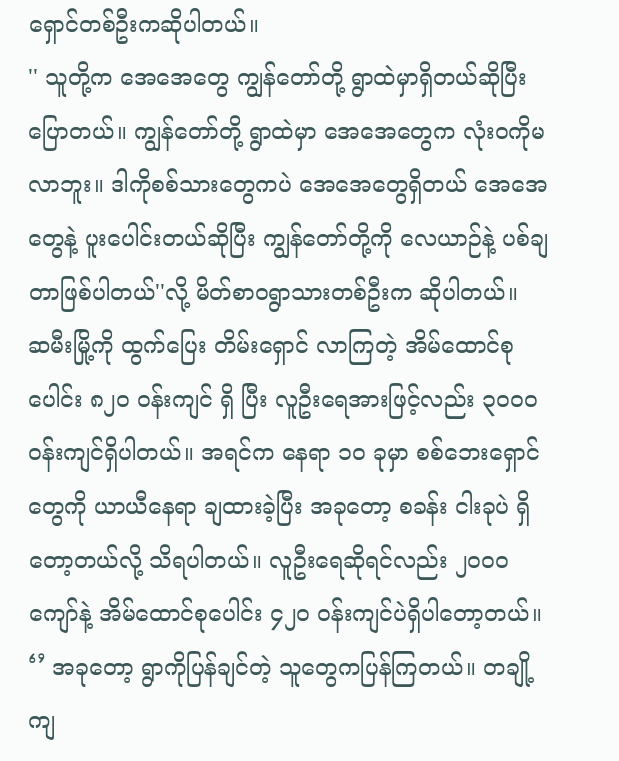ရှောင်တစ်ဦးကဆိုပါတယ်။
'' သူတို့က အေအေတွေ ကျွန်တော်တို့ ရွာထဲမှာရှိတယ်ဆိုပြီး ပြောတယ်။ ကျွန်တော်တို့ ရွာထဲမှာ အေအေတွေက လုံးဝကိုမလာဘူး။ ဒါကိုစစ်သားတွေကပဲ အေအေတွေရှိတယ် အေအေတွေနဲ့ ပူးပေါင်းတယ်ဆိုပြီး ကျွန်တော်တို့ကို လေယာဉ်နဲ့ ပစ်ချတာဖြစ်ပါတယ်''လို့ မိတ်စာဝရွာသားတစ်ဦးက ဆိုပါတယ်။
ဆမီးမြို့ကို ထွက်ပြေး တိမ်းရှောင် လာကြတဲ့ အိမ်ထောင်စုပေါင်း ၈၂၀ ဝန်းကျင် ရှိ ပြီး လူဦးရေအားဖြင့်လည်း ၃၀၀၀ ဝန်းကျင်ရှိပါတယ်။ အရင်က နေရာ ၁၀ ခုမှာ စစ်ဘေးရှောင်တွေကို ယာယီနေရာ ချထားခဲ့ပြီး အခုတော့ စခန်း ငါးခုပဲ ရှိတော့တယ်လို့ သိရပါတယ်။ လူဦးရေဆိုရင်လည်း ၂၀၀၀ ကျော်နဲ့ အိမ်ထောင်စုပေါင်း ၄၂၀ ဝန်းကျင်ပဲရှိပါတော့တယ်။
‘’ အခုတော့ ရွာကိုပြန်ချင်တဲ့ သူတွေကပြန်ကြတယ်။ တချို့ကျ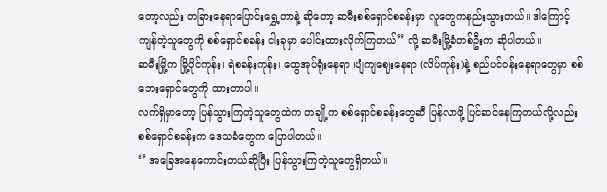တော့လည်း တခြားနေရာပြောင်းရွှေ့တာနဲ့ ဆိုတော့ ဆမီးစစ်ရှောင်စခန်းမှာ လူတွေကနည်းသွားတယ်။ ဒါကြောင့် ကျန်တဲ့သူတွေကို စစ်ရှောင်စခန်း ငါးခုမှာ ပေါင်းထားလိုက်ကြတယ်” လို့ ဆမီးမြို့ခံတစ်ဦးက ဆိုပါတယ်။
ဆမီးမြို့က မြို့ပိုင်ကုန်း၊ ရဲစခန်းကုန်း၊ ထွေအုပ်ရုံးနေရာ ၊ပျံကျဈေးနေရာ (လိပ်ကုန်း)နဲ့ စည်ပင်ဝန်းနေရာတွေမှာ စစ်ဘေးရှောင်တွေကို ထားတာပါ။
လက်ရှိမှာတော့ ပြန်သွားကြတဲ့သူတွေထဲက တချို့က စစ်ရှောင်စခန်းတွေဆီ ပြန်လာဖို့ ပြင်ဆင်နေကြတယ်လို့လည်း စစ်ရှောင်စခန်းက ဒေသခံတွေက ပြောပါတယ်။
‘’ အခြေအနေကောင်းတယ်ဆိုပြီး ပြန်သွားကြတဲ့သူတွေရှိတယ်။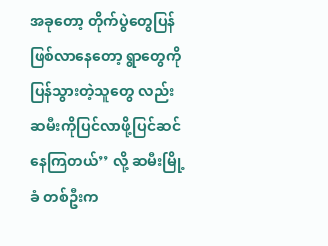အခုတော့ တိုက်ပွဲတွေပြန်ဖြစ်လာနေတော့ ရွာတွေကိုပြန်သွားတဲ့သူတွေ လည်း ဆမီးကိုပြင်လာဖို့ပြင်ဆင်နေကြတယ်’’ လို့ ဆမီးမြို့ခံ တစ်ဦးက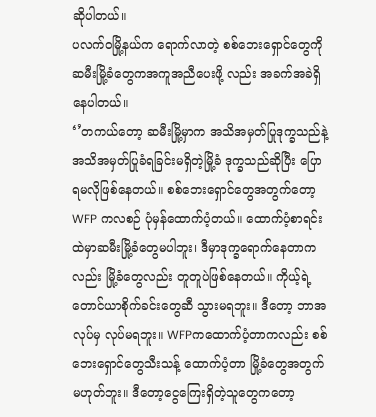ဆိုပါတယ်။
ပလက်ဝမြို့နယ်က ရောက်လာတဲ့ စစ်ဘေးရှောင်တွေကို ဆမီးမြို့ခံတွေကအကူအညီပေးဖို့ လည်း အခက်အခဲရှိနေပါတယ်။
‘’တကယ်တော့ ဆမီးမြို့မှာက အသိအမှတ်ပြုဒုက္ခသည်နဲ့ အသိအမှတ်ပြုခံရခြင်းမရှိတဲ့မြို့ခံ ဒုက္ခသည်ဆိုပြီး ပြောရမလိုဖြစ်နေတယ်။ စစ်ဘေးရှောင်တွေအတွက်တော့ WFP ကလစဉ် ပုံမှန်ထောက်ပံ့တယ်။ ထောက်ပံ့စာရင်းထဲမှာဆမီးမြို့ခံတွေမပါဘူး၊ ဒီမှာဒုက္ခရောက်နေတာကလည်း မြို့ခံတွေလည်း တူတူပဲဖြစ်နေတယ်။ ကိုယ့်ရဲ့တောင်ယာစိုက်ခင်းတွေဆီ သွားမရဘူး။ ဒီတော့ ဘာအလုပ်မှ လုပ်မရဘူး။ WFPကထောက်ပံ့တာကလည်း စစ်ဘေးရှောင်တွေသီးသန့် ထောက်ပံ့တာ မြို့ခံတွေအတွက် မဟုတ်ဘူး။ ဒီတော့ငွေကြေးရှိတဲ့သူတွေကတော့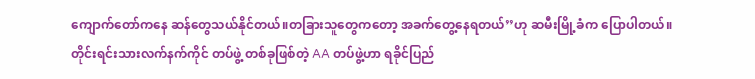ကျောက်တော်ကနေ ဆန်တွေသယ်နိုင်တယ်။တခြားသူတွေကတော့ အခက်တွေ့နေရတယ်’’ဟု ဆမီးမြို့ခံက ပြောပါတယ်။
တိုင်းရင်းသားလက်နက်ကိုင် တပ်ဖွဲ့ တစ်ခုဖြစ်တဲ့ AA တပ်ဖွဲ့ဟာ ရခိုင်ပြည်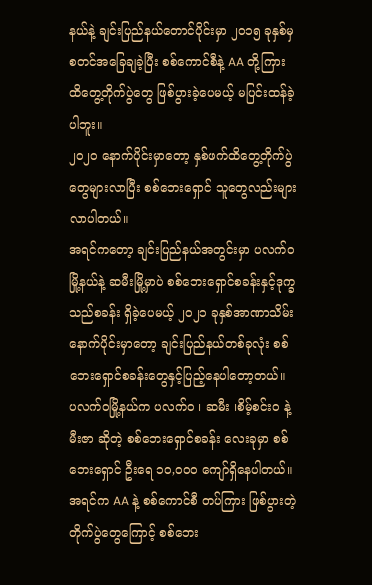နယ်နဲ့ ချင်းပြည်နယ်တောင်ပိုင်းမှာ ၂၀၁၅ ခုနှစ်မှ စတင်အခြေချခဲ့ပြီး စစ်ကောင်စီနဲ့ AA တို့ကြား ထိတွေ့တိုက်ပွဲတွေ ဖြစ်ပွားခဲ့ပေမယ့် မပြင်းထန်ခဲ့ပါဘူး။
၂၀၂၀ နောက်ပိုင်းမှာတော့ နှစ်ဖက်ထိတွေ့တိုက်ပွဲတွေများလာပြီး စစ်ဘေးရှောင် သူတွေလည်းများလာပါတယ်။
အရင်ကတော့ ချင်းပြည်နယ်အတွင်းမှာ ပလက်၀ မြို့နယ်နဲ့ ဆမီးမြို့မှာပဲ စစ်ဘေးရှောင်စခန်းနှင့်ဒုက္ခသည်စခန်း ရှိခဲ့ပေမယ့် ၂၀၂၁ ခုနှစ်အာဏာသိမ်းနောက်ပိုင်းမှာတော့ ချင်းပြည်နယ်တစ်ခုလုံး စစ်ဘေးရှောင်စခန်းတွေနှင့်ပြည့်နေပါတော့တယ်။
ပလက်ဝမြို့နယ်က ပလက်ဝ ၊ ဆမီး ၊စိမ့်စင်းဝ နဲ့ မီးဇာ ဆိုတဲ့ စစ်ဘေးရှောင်စခန်း လေးခုမှာ စစ်ဘေးရှောင် ဦးရေ ၁၀,၀၀၀ ကျော်ရှိနေပါတယ်။
အရင်က AA နဲ့ စစ်ကောင်စီ တပ်ကြား ဖြစ်ပွားတဲ့ တိုက်ပွဲတွေကြောင့် စစ်ဘေး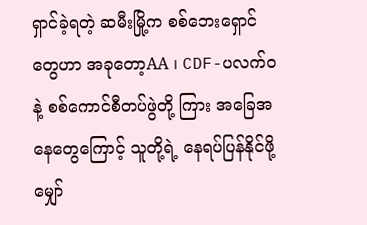ရှာင်ခဲ့ရတဲ့ ဆမီးမြို့က စစ်ဘေးရှောင်တွေဟာ အခုတော့AA ၊ CDF-ပလက်ဝနဲ့ စစ်ကောင်စီတပ်ဖွဲတို့ ကြား အခြေအနေတွေကြောင့် သူတို့ရဲ့ နေရပ်ပြန်နိုင်ဖို့ မျှော်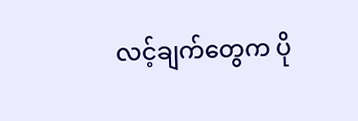လင့်ချက်တွေက ပို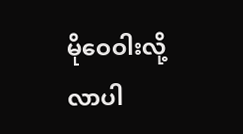မိုဝေဝါးလို့ လာပါ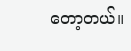တော့တယ်။